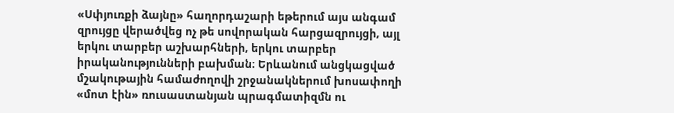«Սփյուռքի ձայնը» հաղորդաշարի եթերում այս անգամ զրույցը վերածվեց ոչ թե սովորական հարցազրույցի, այլ երկու տարբեր աշխարհների, երկու տարբեր իրականությունների բախման։ Երևանում անցկացված մշակութային համաժողովի շրջանակներում խոսափողի «մոտ էին» ռուսաստանյան պրագմատիզմն ու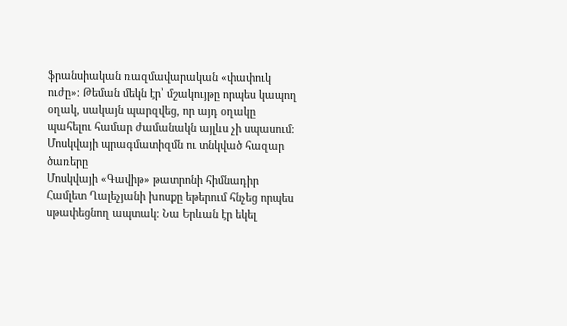ֆրանսիական ռազմավարական «փափուկ ուժը»։ Թեման մեկն էր՝ մշակույթը որպես կապող օղակ, սակայն պարզվեց, որ այդ օղակը պահելու համար ժամանակն այլևս չի սպասում։
Մոսկվայի պրագմատիզմն ու տնկված հազար ծառերը
Մոսկվայի «Գավիթ» թատրոնի հիմնադիր Համլետ Ղալեչյանի խոսքը եթերում հնչեց որպես սթափեցնող ապտակ։ Նա Երևան էր եկել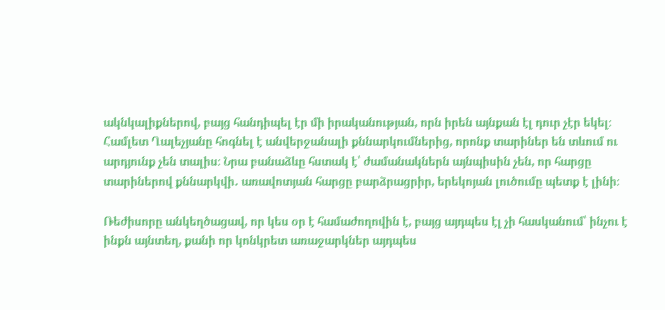ակնկալիքներով, բայց հանդիպել էր մի իրականության, որն իրեն այնքան էլ դուր չէր եկել։ Համլետ Ղալեչյանը հոգնել է անվերջանալի քննարկումներից, որոնք տարիներ են տևում ու արդյունք չեն տալիս։ Նրա բանաձևը հստակ է՝ ժամանակներն այնպիսին չեն, որ հարցը տարիներով քննարկվի․ առավոտյան հարցը բարձրացրիր, երեկոյան լուծումը պետք է լինի։

Ռեժիսորը անկեղծացավ, որ կես օր է համաժողովին է, բայց այդպես էլ չի հասկանում՝ ինչու է ինքն այնտեղ, քանի որ կոնկրետ առաջարկներ այդպես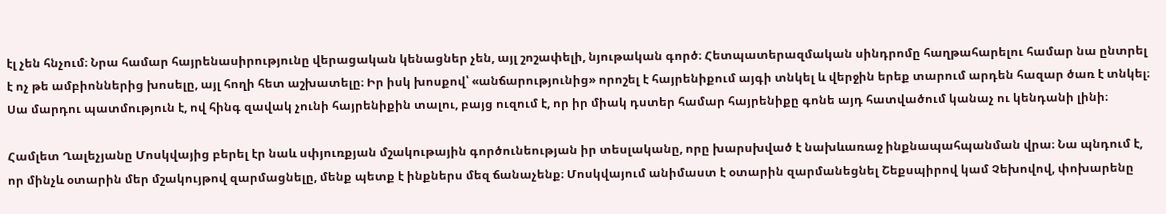էլ չեն հնչում։ Նրա համար հայրենասիրությունը վերացական կենացներ չեն, այլ շոշափելի, նյութական գործ։ Հետպատերազմական սինդրոմը հաղթահարելու համար նա ընտրել է ոչ թե ամբիոններից խոսելը, այլ հողի հետ աշխատելը։ Իր իսկ խոսքով՝ «անճարությունից» որոշել է հայրենիքում այգի տնկել և վերջին երեք տարում արդեն հազար ծառ է տնկել։ Սա մարդու պատմություն է, ով հինգ զավակ չունի հայրենիքին տալու, բայց ուզում է, որ իր միակ դստեր համար հայրենիքը գոնե այդ հատվածում կանաչ ու կենդանի լինի։

Համլետ Ղալեչյանը Մոսկվայից բերել էր նաև սփյուռքյան մշակութային գործունեության իր տեսլականը, որը խարսխված է նախևառաջ ինքնապահպանման վրա։ Նա պնդում է, որ մինչև օտարին մեր մշակույթով զարմացնելը, մենք պետք է ինքներս մեզ ճանաչենք։ Մոսկվայում անիմաստ է օտարին զարմանեցնել Շեքսպիրով կամ Չեխովով, փոխարենը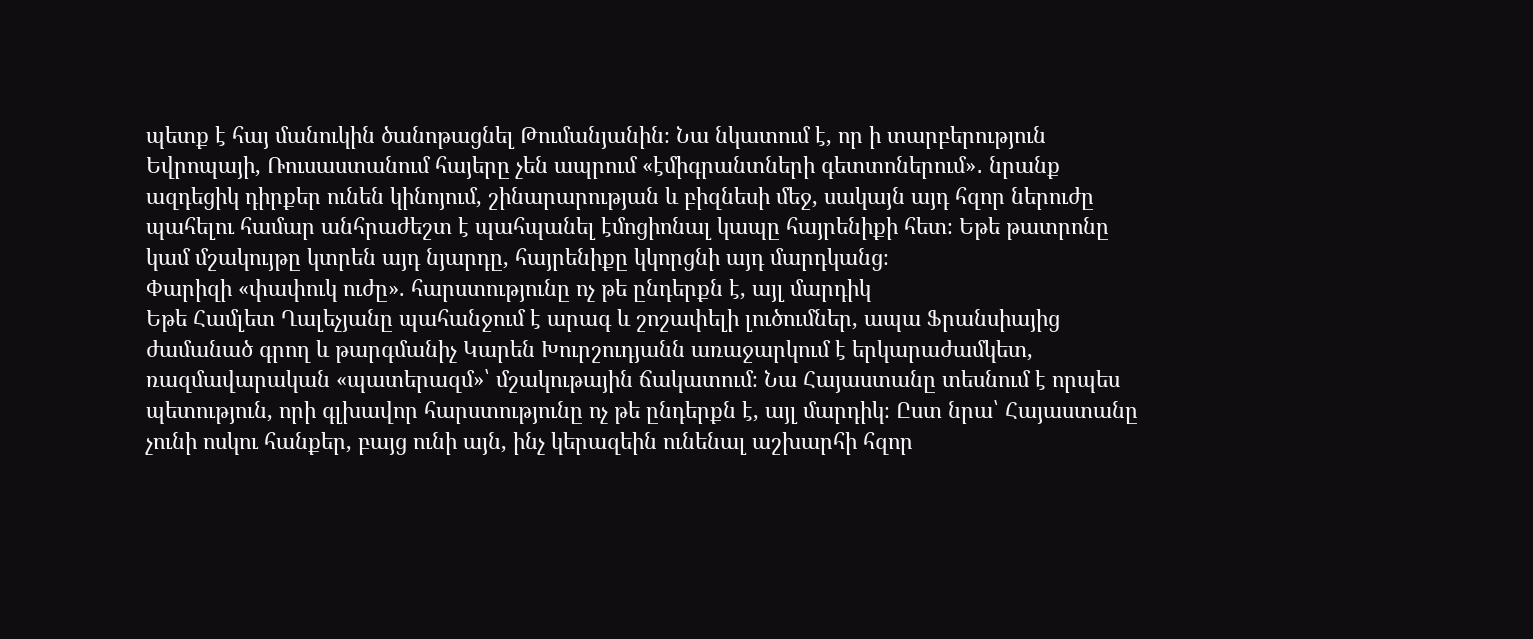պետք է հայ մանուկին ծանոթացնել Թումանյանին։ Նա նկատում է, որ ի տարբերություն Եվրոպայի, Ռուսաստանում հայերը չեն ապրում «էմիգրանտների գետտոներում»․ նրանք ազդեցիկ դիրքեր ունեն կինոյում, շինարարության և բիզնեսի մեջ, սակայն այդ հզոր ներուժը պահելու համար անհրաժեշտ է պահպանել էմոցիոնալ կապը հայրենիքի հետ։ Եթե թատրոնը կամ մշակույթը կտրեն այդ նյարդը, հայրենիքը կկորցնի այդ մարդկանց։
Փարիզի «փափուկ ուժը». հարստությունը ոչ թե ընդերքն է, այլ մարդիկ
Եթե Համլետ Ղալեչյանը պահանջում է արագ և շոշափելի լուծումներ, ապա Ֆրանսիայից ժամանած գրող և թարգմանիչ Կարեն Խուրշուդյանն առաջարկում է երկարաժամկետ, ռազմավարական «պատերազմ»՝ մշակութային ճակատում։ Նա Հայաստանը տեսնում է որպես պետություն, որի գլխավոր հարստությունը ոչ թե ընդերքն է, այլ մարդիկ։ Ըստ նրա՝ Հայաստանը չունի ոսկու հանքեր, բայց ունի այն, ինչ կերազեին ունենալ աշխարհի հզոր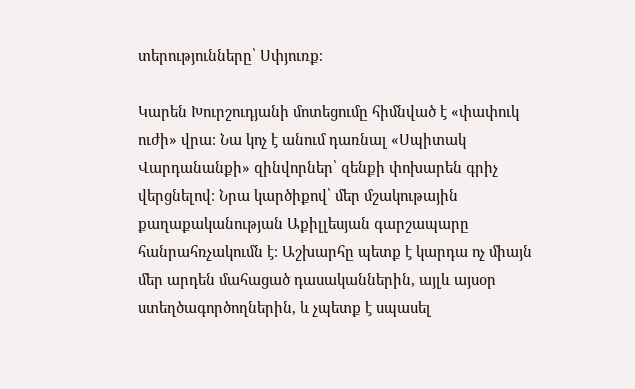տերությունները՝ Սփյուռք։

Կարեն Խուրշուդյանի մոտեցումը հիմնված է «փափուկ ուժի» վրա։ Նա կոչ է անում դառնալ «Սպիտակ Վարդանանքի» զինվորներ՝ զենքի փոխարեն գրիչ վերցնելով։ Նրա կարծիքով՝ մեր մշակութային քաղաքականության Աքիլլեսյան գարշապարը հանրահռչակումն է։ Աշխարհը պետք է կարդա ոչ միայն մեր արդեն մահացած դասականներին, այլև այսօր ստեղծագործողներին, և չպետք է սպասել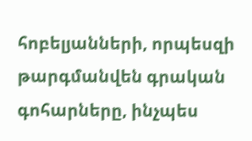հոբելյանների, որպեսզի թարգմանվեն գրական գոհարները, ինչպես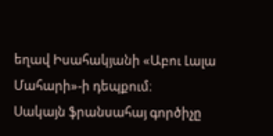եղավ Իսահակյանի «Աբու Լալա Մահարի»-ի դեպքում։
Սակայն ֆրանսահայ գործիչը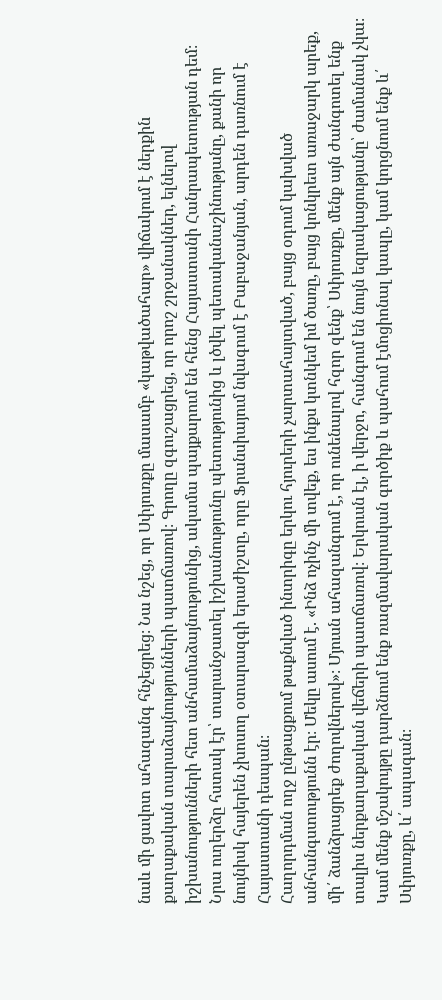նաև մի ցավոտ ահազանգ հնչեցրեց։ Նա նշեց, որ Սփյուռքը մասամբ «կաթվածահար» վիճակում է ներքին քաղաքական տարաձայնությունների պատճառով։ Գրողը զգուշացրեց, որ որոշ շրջանակներ, ելնելով իշխանությունների հետ անհամաձայնությունից, ակամա պայքարում են հենց Հայաստանի Հանրապետության դեմ։ Նրա ուղերձը հստակ էր՝ տարանջատել իշխանությունը պետությունից և լծվել պետականաշինությանը, քանի որ նույնիսկ հայերեն չխոսող օտարազգի երաժիշտը, որը Ֆրանսիայում նվագում է Բաբաջանյան, արդեն դառնում է Հայաստանի դեսպան։
Հաղորդման ողջ ընթացքում թաքնված ինտրիգը երկու հյուրերի չարտահայտված, բայց օդում կախված անհանգստությունն էր։ Մեկը ասում է. «Ինձ ոչինչ մի տվեք, ես ինքս կտնկեմ իմ ծառը, բայց կոնկրետ առաջարկ արեք, մի՛ ձանձրացրեք ժողովներով»։ Մյուսն ահազանգում է, որ ունենալով հզոր զենք՝ Սփյուռքը, մենք այն ժանգոտել ենք տալիս ներքաղաքական վեճերի պատճառով։ Երկուսն էլ, ի վերջո, հանգում են նույն եզրակացությանը՝ ժամանակ չկա։ Կամ մենք մշակույթը դարձնում ենք ռազմավարական գործիք և պահում էմոցիոնալ կապը, կամ կորցնում ենք և՛ Սփյուռքը, և՛ ապագան։